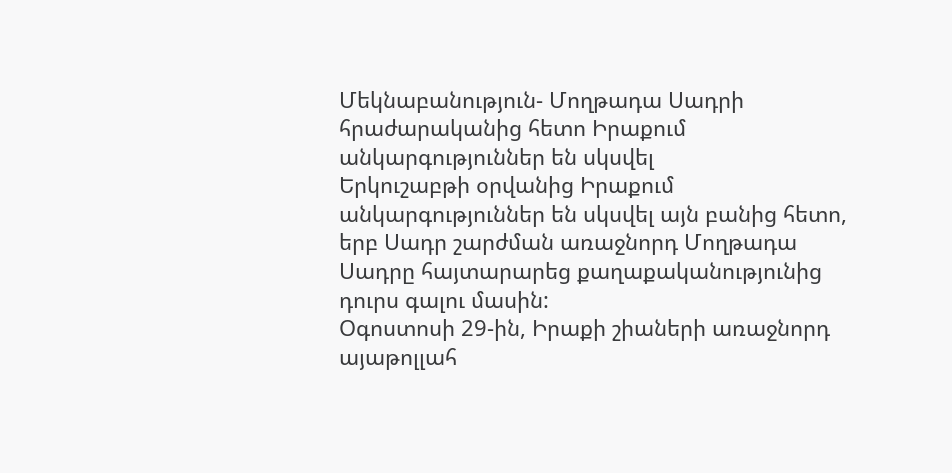Մեկնաբանություն- Մողթադա Սադրի հրաժարականից հետո Իրաքում անկարգություններ են սկսվել
Երկուշաբթի օրվանից Իրաքում անկարգություններ են սկսվել այն բանից հետո, երբ Սադր շարժման առաջնորդ Մողթադա Սադրը հայտարարեց քաղաքականությունից դուրս գալու մասին:
Օգոստոսի 29-ին, Իրաքի շիաների առաջնորդ այաթոլլահ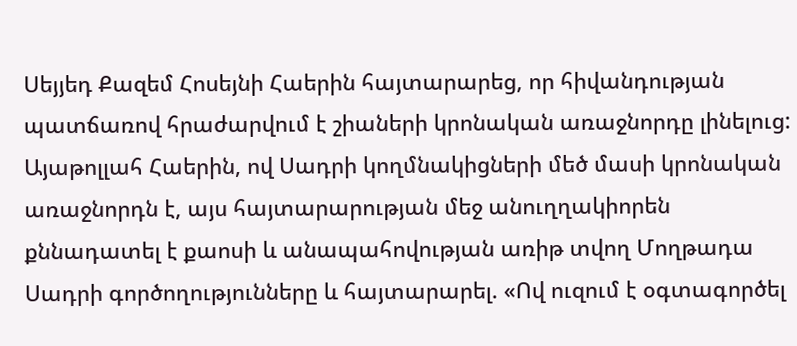Սեյյեդ Քազեմ Հոսեյնի Հաերին հայտարարեց, որ հիվանդության պատճառով հրաժարվում է շիաների կրոնական առաջնորդը լինելուց: Այաթոլլահ Հաերին, ով Սադրի կողմնակիցների մեծ մասի կրոնական առաջնորդն է, այս հայտարարության մեջ անուղղակիորեն քննադատել է քաոսի և անապահովության առիթ տվող Մողթադա Սադրի գործողությունները և հայտարարել. «Ով ուզում է օգտագործել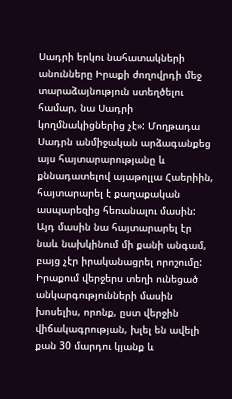Սադրի երկու նահատակների անունները Իրաքի ժողովրդի մեջ տարաձայնություն ստեղծելու համար, նա Սադրի կողմնակիցներից չէ»: Մողթադա Սադրն անմիջական արձագանքեց այս հայտարարությանը և քննադատելով այաթոլլա Հաերիին, հայտարարել է քաղաքական ասպարեզից հեռանալու մասին: Այդ մասին նա հայտարարել էր նաև նախկինում մի քանի անգամ, բայց չէր իրականացրել որոշումը:
Իրաքում վերջերս տեղի ունեցած անկարգությունների մասին խոսելիս, որոնք, ըստ վերջին վիճակագրության, խլել են ավելի քան 30 մարդու կյանք և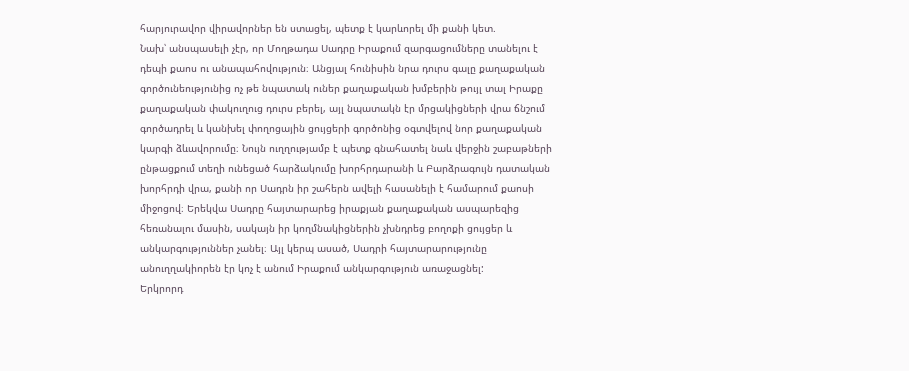հարյուրավոր վիրավորներ են ստացել, պետք է կարևորել մի քանի կետ.
Նախ՝ անսպասելի չէր, որ Մողթադա Սադրը Իրաքում զարգացումները տանելու է դեպի քաոս ու անապահովություն։ Անցյալ հունիսին նրա դուրս գալը քաղաքական գործունեությունից ոչ թե նպատակ ուներ քաղաքական խմբերին թույլ տալ Իրաքը քաղաքական փակուղուց դուրս բերել, այլ նպատակն էր մրցակիցների վրա ճնշում գործադրել և կանխել փողոցային ցույցերի գործոնից օգտվելով նոր քաղաքական կարգի ձևավորումը։ Նույն ուղղությամբ է պետք գնահատել նաև վերջին շաբաթների ընթացքում տեղի ունեցած հարձակումը խորհրդարանի և Բարձրագույն դատական խորհրդի վրա, քանի որ Սադրն իր շահերն ավելի հասանելի է համարում քաոսի միջոցով։ Երեկվա Սադրը հայտարարեց իրաքյան քաղաքական ասպարեզից հեռանալու մասին, սակայն իր կողմնակիցներին չխնդրեց բողոքի ցույցեր և անկարգություններ չանել։ Այլ կերպ ասած, Սադրի հայտարարությունը անուղղակիորեն էր կոչ է անում Իրաքում անկարգություն առաջացնել:
Երկրորդ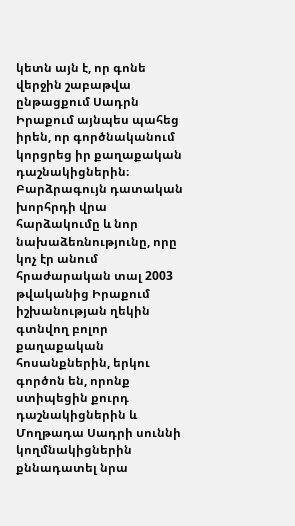կետն այն է, որ գոնե վերջին շաբաթվա ընթացքում Սադրն Իրաքում այնպես պահեց իրեն, որ գործնականում կորցրեց իր քաղաքական դաշնակիցներին։ Բարձրագույն դատական խորհրդի վրա հարձակումը և նոր նախաձեռնությունը, որը կոչ էր անում հրաժարական տալ 2003 թվականից Իրաքում իշխանության ղեկին գտնվող բոլոր քաղաքական հոսանքներին, երկու գործոն են, որոնք ստիպեցին քուրդ դաշնակիցներին և Մողթադա Սադրի սուննի կողմնակիցներին քննադատել նրա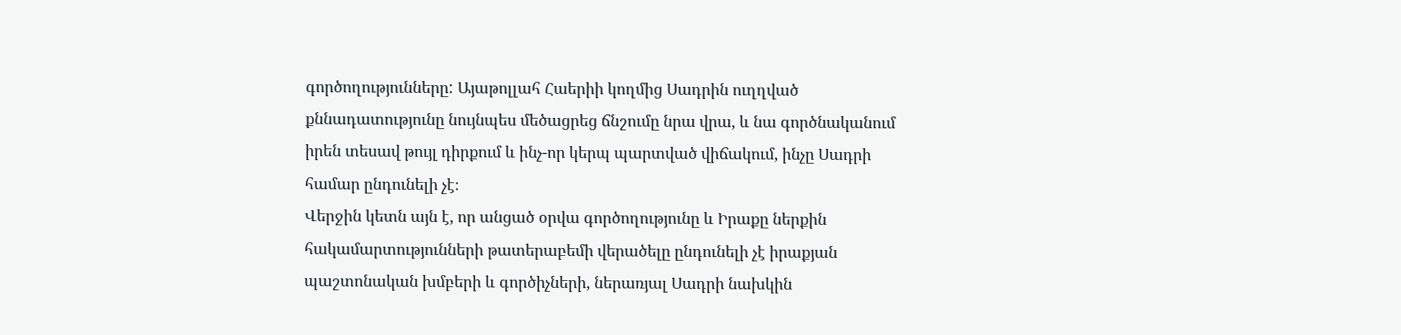գործողությունները: Այաթոլլահ Հաերիի կողմից Սադրին ուղղված քննադատությունը նույնպես մեծացրեց ճնշումը նրա վրա, և նա գործնականում իրեն տեսավ թույլ դիրքում և ինչ-որ կերպ պարտված վիճակում, ինչը Սադրի համար ընդունելի չէ։
Վերջին կետն այն է, որ անցած օրվա գործողությունը և Իրաքը ներքին հակամարտությունների թատերաբեմի վերածելը ընդունելի չէ իրաքյան պաշտոնական խմբերի և գործիչների, ներառյալ Սադրի նախկին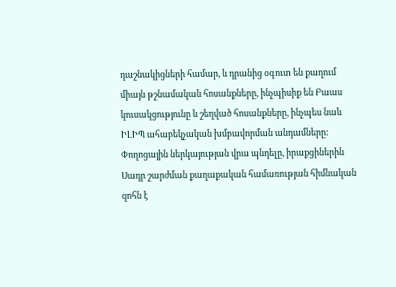դաշնակիցների համար, և դրանից օգուտ են քաղում միայն թշնամական հոսանքները, ինչպիսիք են Բաաս կուսակցությունը և շեղված հոսանքները, ինչպես նաև ԻԼԻՊ ահաբեկչական խմբավորման անդամները: Փողոցային ներկայության վրա պնդելը, իրաքցիներին Սադր շարժման քաղաքական համառության հիմնական զոհն է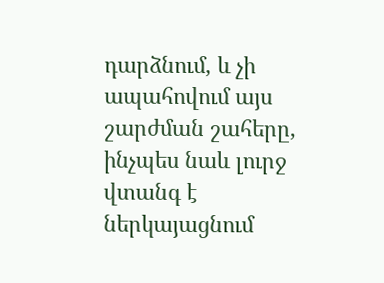դարձնում, և չի ապահովում այս շարժման շահերը, ինչպես նաև լուրջ վտանգ է ներկայացնում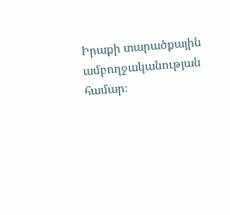Իրաքի տարածքային ամբողջականության համար։